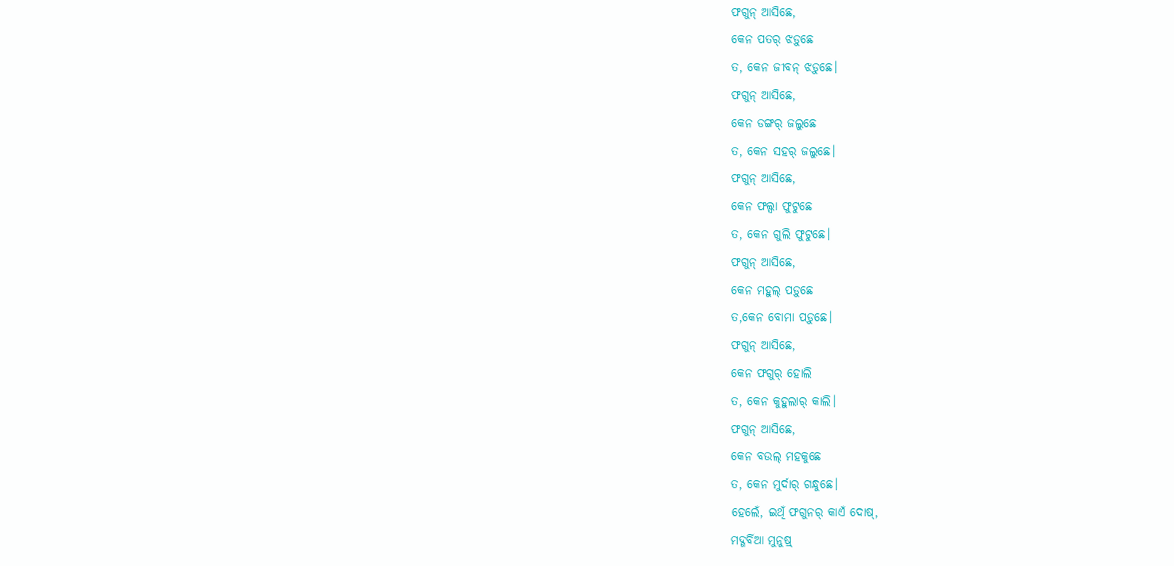ଫଗୁନ୍ ଆସିଛେ,
କେନ ପତର୍ ଝଡ଼ୁଛେ
ତ, କେନ ଜୀବନ୍ ଝଡ଼ୁଛେ।
ଫଗୁନ୍ ଆସିଛେ,
କେନ ଡଙ୍ଗର୍ ଜଲୁଛେ
ତ, କେନ ସହର୍ ଜଲୁଛେ।
ଫଗୁନ୍ ଆସିଛେ,
କେନ ଫଲ୍ସା ଫୁଟୁଛେ
ତ, କେନ ଗୁଲି ଫୁଟୁଛେ।
ଫଗୁନ୍ ଆସିଛେ,
କେନ ମହୁଲ୍ ପଡ଼ୁଛେ
ତ,କେନ ବୋମା ପଡ଼ୁଛେ।
ଫଗୁନ୍ ଆସିଛେ,
କେନ ଫଗୁର୍ ହୋଲି
ତ, କେନ କୁହୁଲାର୍ କାଲି।
ଫଗୁନ୍ ଆସିଛେ,
କେନ ବଉଲ୍ ମହକୁଛେ
ତ, କେନ ମୁର୍ଦାର୍ ଗନ୍ଧୁଛେ।
ହେଲେଁ, ଇଥିଁ ଫଗୁନର୍ କାଏଁ ଦୋଷ୍,
ମଦ୍ଗର୍ବିଆ ମୁନୁଷ୍ର୍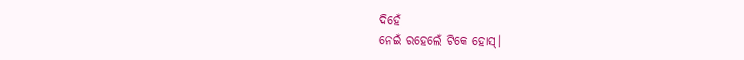ଦିହେଁ
ନେଇଁ ରହେଲେଁ ଟିକେ ହୋସ୍।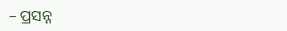– ପ୍ରସନ୍ନ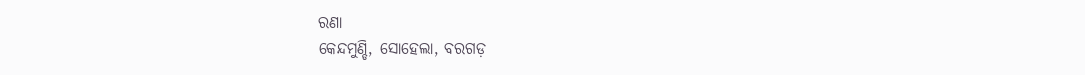ରଣା
କେନ୍ଦମୁଣ୍ଡି, ସୋହେଲା, ବରଗଡ଼